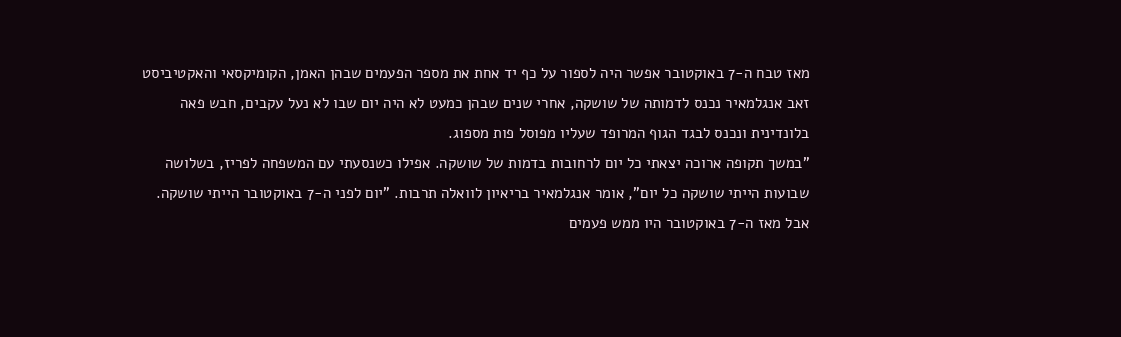מאז טבח ה-7 באוקטובר אפשר היה לספור על כף יד אחת את מספר הפעמים שבהן האמן, הקומיקסאי והאקטיביסט זאב אנגלמאיר נכנס לדמותה של שושקה, אחרי שנים שבהן כמעט לא היה יום שבו לא נעל עקבים, חבש פאה בלונדינית ונכנס לבגד הגוף המרופד שעליו מפוסל פות מספוג.
"במשך תקופה ארוכה יצאתי כל יום לרחובות בדמות של שושקה. אפילו כשנסעתי עם המשפחה לפריז, בשלושה שבועות הייתי שושקה כל יום", אומר אנגלמאיר בריאיון לוואלה תרבות. "יום לפני ה-7 באוקטובר הייתי שושקה. אבל מאז ה-7 באוקטובר היו ממש פעמים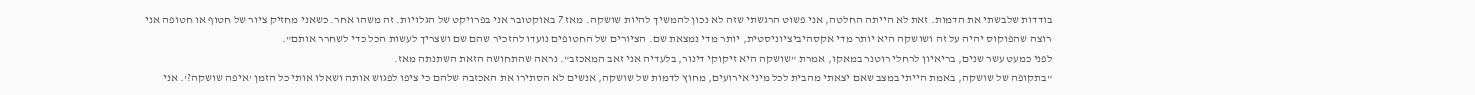בודדות שלבשתי את הדמות. זאת לא הייתה החלטה, אני פשוט הרגשתי שזה לא נכון להמשיך להיות שושקה. מאז 7 באוקטובר אני בפרויקט של הגלויות. זה משהו אחר. כשאני מחזיק ציור של חטוף או חטופה אני רוצה שהפוקוס יהיה על זה ושושקה היא יותר מדי אקסהיביציוניסטית, יותר מדי נמצאת שם. הציורים של החטופים נועדו להזכיר שהם שם ושצריך לעשות הכל כדי לשחרר אותם".
לפני כמעט עשר שנים, בריאיון לרחלי רוטנר במאקו, אמרת "שושקה היא זיקוקי דינור, בלעדיה אני זאב המאכזב". נראה שהתחושה הזאת השתנתה מאז.
"בתקופה של שושקה, באמת הייתי במצב שאם יצאתי מהבית לכל מיני אירועים, מחוץ לדמות של שושקה, אנשים לא הסתירו את האכזבה שלהם כי ציפו לפגוש אותה ושאלו אותי כל הזמן 'איפה שושקה?'. אני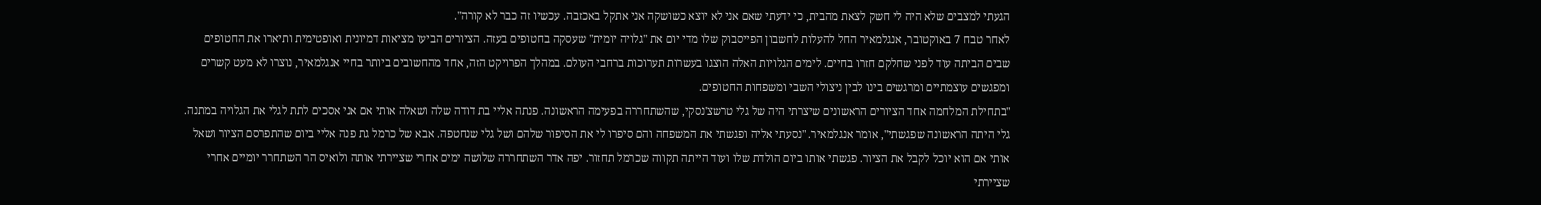הגעתי למצבים שלא היה לי חשק לצאת מהבית, כי ידעתי שאם אני לא יוצא כשושקה אני אתקל באכזבה. עכשיו זה כבר לא קורה".
לאחר טבח 7 באוקטובר, אנגלמאיר החל להעלות לחשבון הפייסבוק שלו מדי יום את "גלויה יומית" שעסקה בחטופים בעזה. הציורים הביעו מציאות דמיונית ואופטימית ותיארו את החטופים שבים הביתה עוד לפני שחלקם חזרו בחיים. לימים הגלויות האלה הוצגו בעשרות תערוכות ברחבי העולם. במהלך הפרויקט הזה, אחד מהחשובים ביותר בחיי אנגלמאיר, נוצרו לא מעט קשרים ומפגשים עוצמתיים ומרגשים בינו לבין ניצולי השבי ומשפחות החטופים.
"בתחילת המלחמה אחד הציורים הראשונים שיצרתי היה של גלי טרשצ'נסקי, שהשתחררה בפעימה הראשונה. פנתה אליי בת דודה שלה ושאלה אותי אם אני אסכים לתת לגלי את הגלויה במתנה. גלי היתה הראשונה שפגשתי", אומר אנגלמאיר. "נסעתי אליה ופגשתי את המשפחה והם סיפרו לי את הסיפור שלהם ושל גלי שנחטפה. אבא של כרמל גת פנה אליי ביום שהתפרסם הציור ושאל אותי אם הוא יוכל לקבל את הציור. פגשתי אותו ביום הולדת שלו ועוד הייתה תקווה שכרמל תחזור. יפה אדר השתחררה שלושה ימים אחרי שציירתי אותה ולואיס הר השתחרר יומיים אחרי שציירתי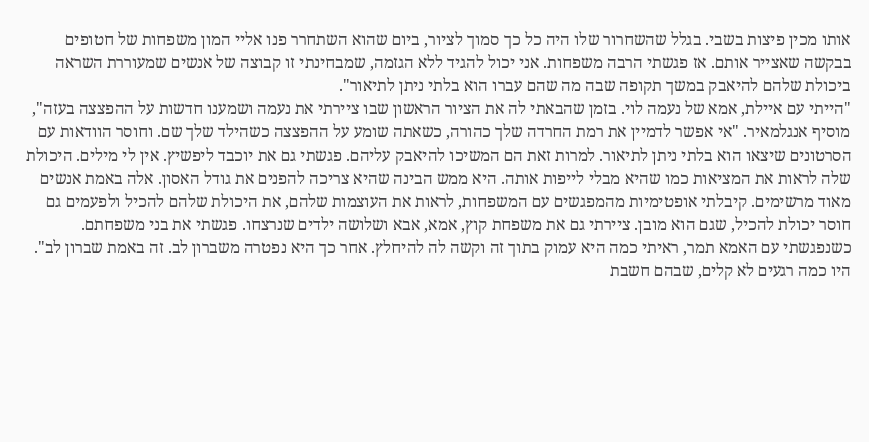אותו מכין פיצות בשבי. בגלל שהשחרור שלו היה כל כך סמוך לציור, ביום שהוא השתחרר פנו אליי המון משפחות של חטופים בבקשה שאצייר אותם. אז פגשתי הרבה משפחות. אני יכול להגיד ללא הגזמה, שמבחינתי זו קבוצה של אנשים שמעוררת השראה ביכולת שלהם להיאבק במשך תקופה שבה מה שהם עברו הוא בלתי ניתן לתיאור".
"הייתי עם איילת, אמא של נעמה לוי. בזמן שהבאתי לה את הציור הראשון שבו ציירתי את נעמה ושמענו חדשות על ההפצצה בעזה", מוסיף אנגלמאיר. "אי אפשר לדמיין את רמת החרדה שלך כהורה, כשאתה שומע על ההפצצה כשהילד שלך שם. וחוסר הוודאות עם הסרטונים שיצאו הוא בלתי ניתן לתיאור. למרות זאת הם המשיכו להיאבק עליהם. פגשתי גם את יוכבד ליפשיץ. אין לי מילים. היכולת שלה לראות את המציאות כמו שהיא מבלי לייפות אותה. היא ממש הבינה שהיא צריכה להפנים את גודל האסון. אלה באמת אנשים מאוד מרשימים. קיבלתי אופטימיות מהמפגשים עם המשפחות, לראות את העוצמות שלהם, את היכולת שלהם להכיל ולפעמים גם חוסר יכולת להכיל, שגם הוא מובן. ציירתי גם את משפחת קוץ, אמא, אבא ושלושה ילדים שנרצחו. פגשתי את בני משפחתם. כשנפגשתי עם האמא תמר, ראיתי כמה היא עמוק בתוך זה וקשה לה להיחלץ. אחר כך היא נפטרה משברון לב. זה באמת שברון לב".
היו כמה רגעים לא קלים, שבהם חשבת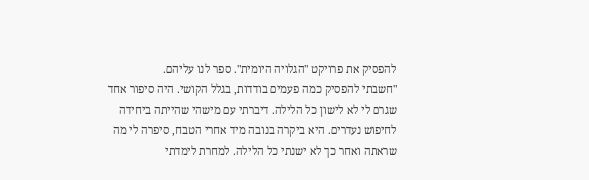להפסיק את פרויקט "הגלויה היומית". ספר לנו עליהם.
"חשבתי להפסיק כמה פעמים בודדות, בגלל הקושי. היה סיפור אחד שגרם לי לא לישון כל הלילה. דיברתי עם מישהי שהייתה ביחידה לחיפוש נעדרים. היא ביקרה בנובה מיד אחרי הטבח, סיפרה לי מה שראתה ואחר כך לא ישנתי כל הלילה. למחרת לימדתי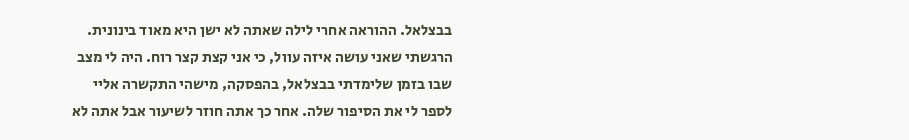בבצלאל. ההוראה אחרי לילה שאתה לא ישן היא מאוד בינונית. הרגשתי שאני עושה איזה עוול, כי אני קצת קצר רוח. היה לי מצב שבו בזמן שלימדתי בבצלאל, בהפסקה, מישהי התקשרה אליי לספר לי את הסיפור שלה. אחר כך אתה חוזר לשיעור אבל אתה לא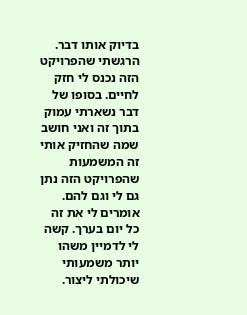בדיוק אותו דבר. הרגשתי שהפרויקט הזה נכנס לי חזק לחיים. בסופו של דבר נשארתי עמוק בתוך זה ואני חושב שמה שהחזיק אותי זה המשמעות שהפרויקט הזה נתן גם לי וגם להם. אומרים לי את זה כל יום בערך. קשה לי לדמיין משהו יותר משמעותי שיכולתי ליצור.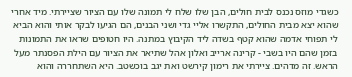כשגדי מוזס נכנס לבית חולים, הבן שלו שלח לי תמונה שלו עם הציור שציירתי. מיד אחרי שהוא יצא מבית החולים, התקשרו אליי גדי ושני הבנים, הם הגיעו לבקר אותי והוא הביא לי תפוחי אדמה שהוא קטף בשדה ליד הקיבוץ במתנה. היו חטופים שראו את התמונות בזמן שהם היו בשבי - קרינה ארייב ואלון אהל שתיאר את הציור עם הילת הפסנתר מעל הראש. זה מדהים. ציירתי את רימון קירשט ואת יגב בוכשטב. היא השתחררה והוא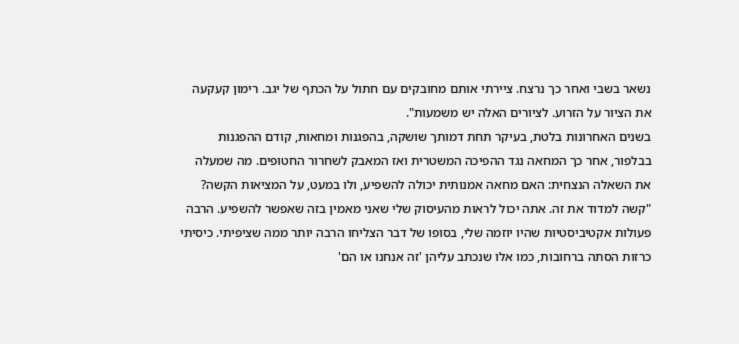נשאר בשבי ואחר כך נרצח. ציירתי אותם מחובקים עם חתול על הכתף של יגב. רימון קעקעה את הציור על הזרוע. לציורים האלה יש משמעות".
בשנים האחרונות בלטת, בעיקר תחת דמותך שושקה, בהפגנות ומחאות, קודם ההפגנות בבלפור, אחר כך המחאה נגד ההפיכה המשטרית ואז המאבק לשחרור החטופים. מה שמעלה את השאלה הנצחית: האם מחאה אמנותית יכולה להשפיע, ולו במעט, על המציאות הקשה?
"קשה למדוד את זה. אתה יכול לראות מהעיסוק שלי שאני מאמין בזה שאפשר להשפיע. הרבה פעולות אקטיביסטיות שהיו יוזמה שלי, בסופו של דבר הצליחו הרבה יותר ממה שציפיתי. כיסיתי כרזות הסתה ברחובות, כמו אלו שנכתב עליהן 'זה אנחנו או הם'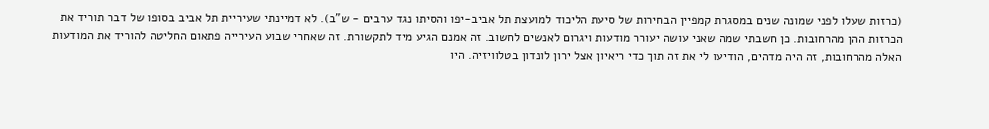(כרזות שעלו לפני שמונה שנים במסגרת קמפיין הבחירות של סיעת הליכוד למועצת תל אביב-יפו והסיתו נגד ערבים - ש"ב). לא דמיינתי שעיריית תל אביב בסופו של דבר תוריד את הכרזות ההן מהרחובות. כן חשבתי שמה שאני עושה יעורר מודעות ויגרום לאנשים לחשוב. זה אמנם הגיע מיד לתקשורת. זה שאחרי שבוע העירייה פתאום החליטה להוריד את המודעות האלה מהרחובות, זה היה מדהים, הודיעו לי את זה תוך כדי ריאיון אצל ירון לונדון בטלוויזיה. היו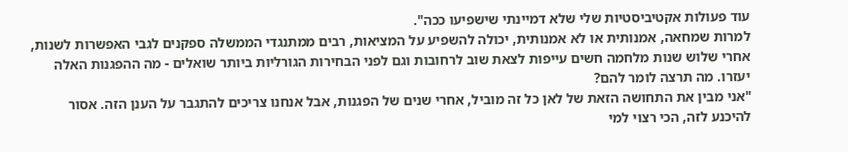עוד פעולות אקטיביסטיות שלי שלא דמיינתי שישפיעו ככה".
למרות שמחאה, אמנותית או לא אמנותית, יכולה להשפיע על המציאות, רבים ממתנגדי הממשלה ספקנים לגבי האפשרות לשנות, אחרי שלוש שנות מלחמה חשים עייפות לצאת שוב לרחובות וגם לפני הבחירות הגורליות ביותר שואלים - מה ההפגנות האלה יעזרו. מה תרצה לומר להם?
"אני מבין את התחושה הזאת של לאן כל זה מוביל, אחרי שנים של הפגנות, אבל אנחנו צריכים להתגבר על הענן הזה. אסור להיכנע לזה, הכי רצוי למי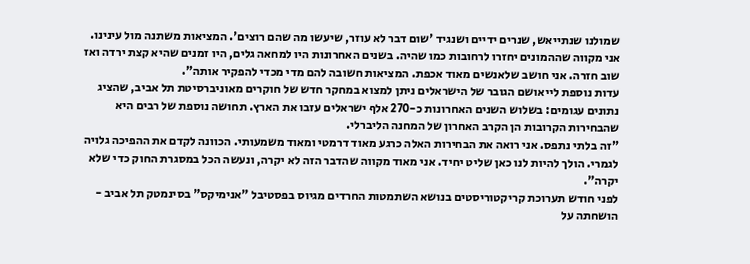שמולנו שנתייאש, שנרים ידיים ושנגיד 'שום דבר לא עוזר, שיעשו מה שהם רוצים'. המציאות משתנה מול עינינו. אני מקווה שההמונים יחזרו לרחובות כמו שהיה. בשנים האחרונות היו למחאה גלים, היו זמנים שהיא קצת ירדה ואז שוב חזרה. אני חושב שלאנשים מאוד אכפת. המציאות חשובה להם מדי מכדי להפקיר אותה".
עדות נוספת לייאושם הגובר של הישראלים ניתן למצוא במחקר חדש של חוקרים מאוניברסיטת תל אביב, שהציג נתונים עגומים: בשלוש השנים האחרונות כ-270 אלף ישראלים עזבו את הארץ. תחושה נוספת של רבים היא שהבחירות הקרובות הן הקרב האחרון של המחנה הליברלי.
"זה בלתי נתפס. אני רואה את הבחירות האלה כרגע מאוד דרמטי ומאוד משמעותי. הכוונה לקדם את ההפיכה גלויה לגמרי. הולך להיות לנו כאן שליט יחיד. אני מאוד מקווה שהדבר הזה לא יקרה, ונעשה הכל במסגרת החוק כדי שלא יקרה".
לפני חודש תערוכת קריקטוריסטים בנושא השתמטות החרדים מגיוס בפסטיבל "אנימיקס" בסינמטק תל אביב - הושחתה על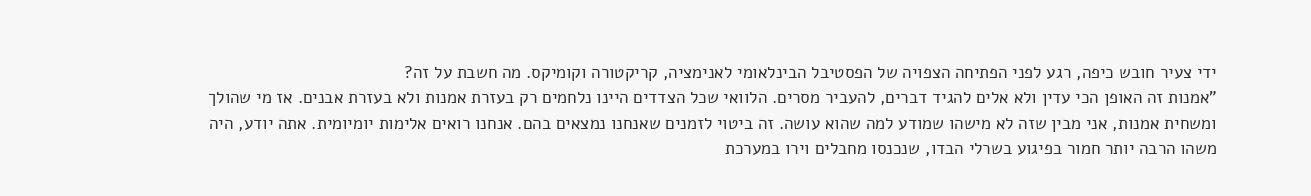ידי צעיר חובש כיפה, רגע לפני הפתיחה הצפויה של הפסטיבל הבינלאומי לאנימציה, קריקטורה וקומיקס. מה חשבת על זה?
"אמנות זה האופן הכי עדין ולא אלים להגיד דברים, להעביר מסרים. הלוואי שכל הצדדים היינו נלחמים רק בעזרת אמנות ולא בעזרת אבנים. אז מי שהולך ומשחית אמנות, אני מבין שזה לא מישהו שמודע למה שהוא עושה. זה ביטוי לזמנים שאנחנו נמצאים בהם. אנחנו רואים אלימות יומיומית. אתה יודע, היה משהו הרבה יותר חמור בפיגוע בשרלי הבדו, שנכנסו מחבלים וירו במערכת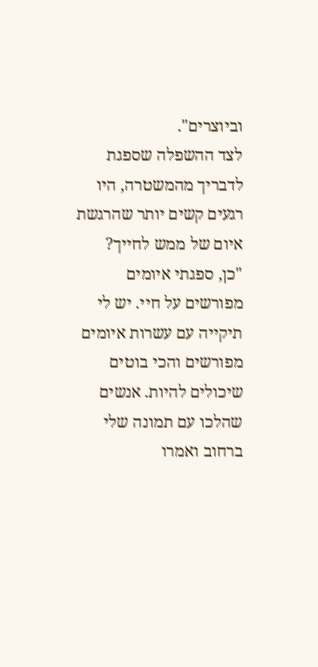וביוצרים".
לצד ההשפלה שספגת לדבריך מהמשטרה, היו רגעים קשים יותר שהרגשת איום של ממש לחייך?
"כן, ספגתי איומים מפורשים על חיי. יש לי תיקייה עם עשרות איומים מפורשים והכי בוטים שיכולים להיות. אנשים שהלכו עם תמונה שלי ברחוב ואמרו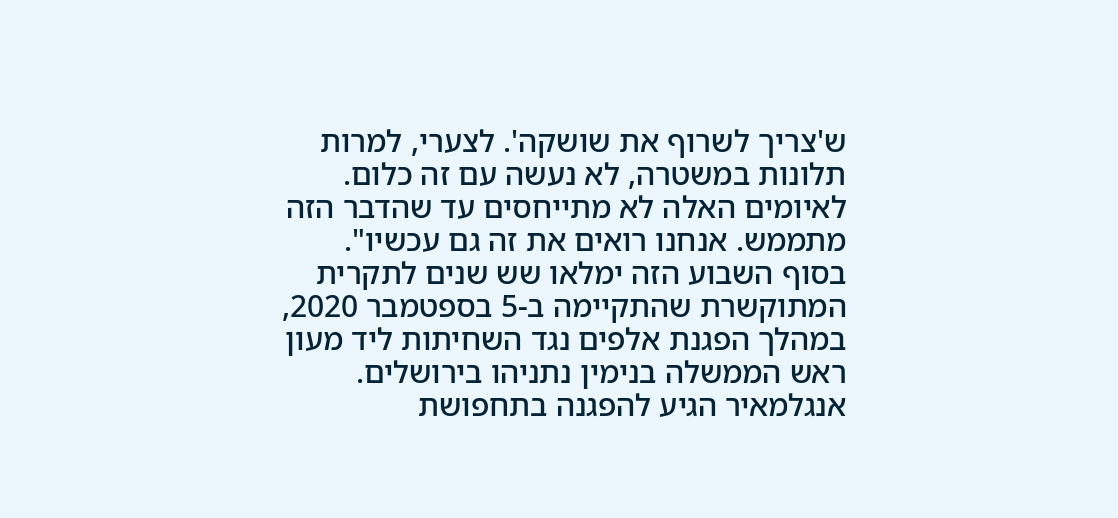ש'צריך לשרוף את שושקה'. לצערי, למרות תלונות במשטרה, לא נעשה עם זה כלום. לאיומים האלה לא מתייחסים עד שהדבר הזה מתממש. אנחנו רואים את זה גם עכשיו".
בסוף השבוע הזה ימלאו שש שנים לתקרית המתוקשרת שהתקיימה ב-5 בספטמבר 2020, במהלך הפגנת אלפים נגד השחיתות ליד מעון ראש הממשלה בנימין נתניהו בירושלים. אנגלמאיר הגיע להפגנה בתחפושת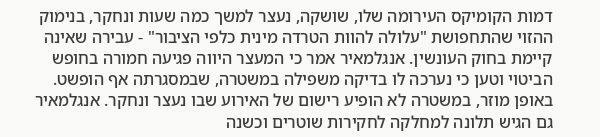דמות הקומיקס העירומה שלו, שושקה, נעצר למשך כמה שעות ונחקר, בנימוק ההזוי שהתחפושת "עלולה להוות הטרדה מינית כלפי הציבור" - עבירה שאינה קיימת בחוק העונשין. אנגלמאיר אמר כי המעצר היווה פגיעה חמורה בחופש הביטוי וטען כי נערכה לו בדיקה משפילה במשטרה, שבמסגרתה אף הופשט. באופן מוזר, במשטרה לא הופיע רישום של האירוע שבו נעצר ונחקר. אנגלמאיר גם הגיש תלונה למחלקה לחקירות שוטרים וכשנה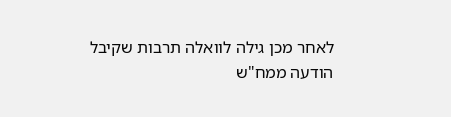לאחר מכן גילה לוואלה תרבות שקיבל הודעה ממח"ש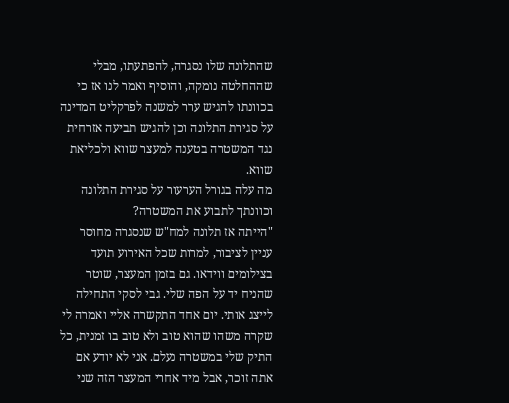שהתלונה שלו נסגרה, להפתעתו, מבלי שההחלטה נומקה, והוסיף ואמר לנו אז כי בכוונתו להגיש ערר למשנה לפרקליט המדינה על סגירת התלונה וכן להגיש תביעה אזרחית נגד המשטרה בטענה למעצר שווא ולכליאת שווא.
מה עלה בגורל הערעור על סגירת התלונה וכוונתך לתבוע את המשטרה?
"הייתה אז תלונה למח"ש שנסגרה מחוסר עניין לציבור, למרות שכל האירוע תועד בצילומים ווידאו. גם בזמן המעצר, שוטר שהניח יד על הפה שלי. גבי לסקי התחילה לייצג אותי. יום אחד התקשרה אליי ואמרה לי שקרה משהו שהוא טוב ולא טוב בו זמנית, כל התיק שלי במשטרה נעלם. אני לא יודע אם אתה זוכר, אבל מיד אחרי המעצר הזה שני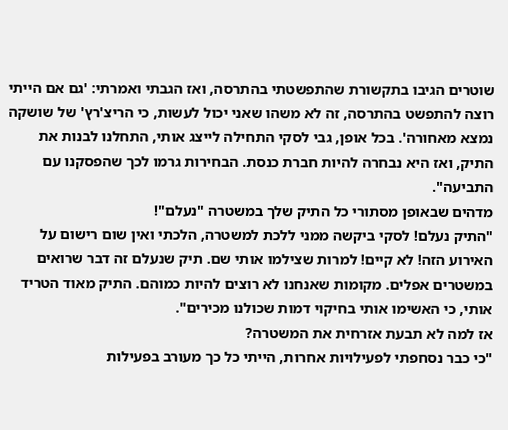שוטרים הגיבו בתקשורת שהתפשטתי בהתרסה, ואז הגבתי ואמרתי: 'גם אם הייתי רוצה להתפשט בהתרסה, זה לא משהו שאני יכול לעשות, כי הריצ'רץ' של שושקה נמצא מאחורה'. בכל אופן, גבי לסקי התחילה לייצג אותי, התחלנו לבנות את התיק, ואז היא נבחרה להיות חברת כנסת. הבחירות גרמו לכך שהפסקנו עם התביעה".
מדהים שבאופן מסתורי כל התיק שלך במשטרה "נעלם"!
"התיק נעלם! לסקי ביקשה ממני ללכת למשטרה, הלכתי ואין שום רישום על האירוע הזה! לא קיים! למרות שצילמו אותי שם. תיק שנעלם זה דבר שרואים במשטרים אפלים. מקומות שאנחנו לא רוצים להיות כמוהם. התיק מאוד הטריד אותי, כי האשימו אותי בחיקוי דמות שכולנו מכירים".
אז למה לא תבעת אזרחית את המשטרה?
"כי כבר נסחפתי לפעילויות אחרות, הייתי כל כך מעורב בפעילות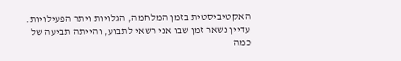האקטיביסטית בזמן המלחמה, הגלויות ויתר הפעילויות. עדיין נשאר זמן שבו אני רשאי לתבוע, והייתה תביעה של כמה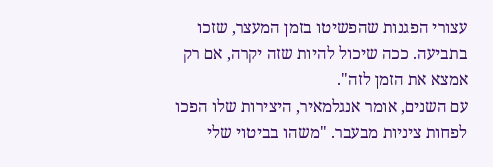עצורי הפגנות שהפשיטו בזמן המעצר, שזכו בתביעה. ככה שיכול להיות שזה יקרה, אם רק אמצא את הזמן לזה".
עם השנים, אומר אנגלמאיר, היצירות שלו הפכו לפחות ציניות מבעבר. "משהו בביטוי שלי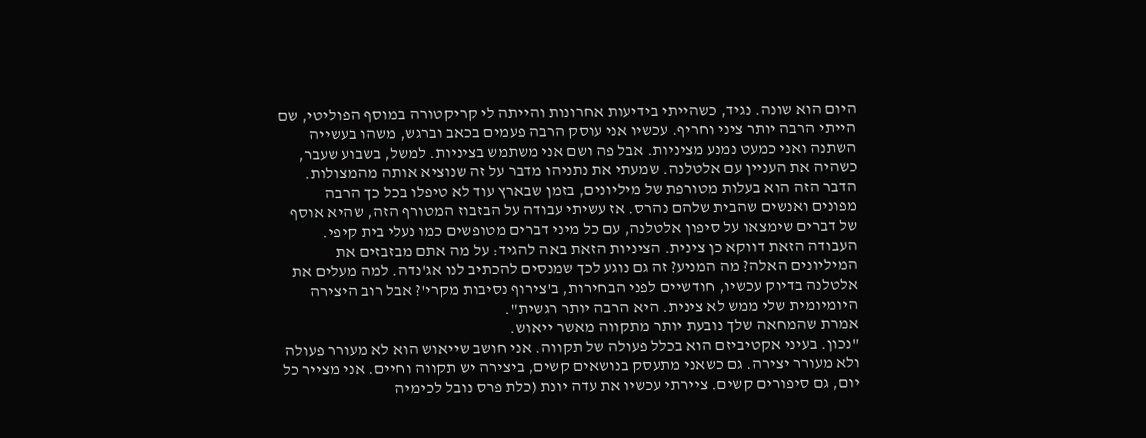היום הוא שונה. נגיד, כשהייתי בידיעות אחרונות והייתה לי קריקטורה במוסף הפוליטי, שם הייתי הרבה יותר ציני וחריף. עכשיו אני עוסק הרבה פעמים בכאב וברגש, משהו בעשייה השתנה ואני כמעט נמנע מציניות. אבל פה ושם אני משתמש בציניות. למשל, בשבוע שעבר, כשהיה את העניין עם אלטלנה. שמעתי את נתניהו מדבר על זה שנוציא אותה מהמצולות. הדבר הזה הוא בעלות מטורפת של מיליונים, בזמן שבארץ עוד לא טיפלו בכל כך הרבה מפונים ואנשים שהבית שלהם נהרס. אז עשיתי עבודה על הבזבוז המטורף הזה, שהיא אוסף של דברים שימצאו על סיפון אלטלנה, עם כל מיני דברים מטופשים כמו נעלי בית קיפי. העבודה הזאת דווקא כן צינית. הציניות הזאת באה להגיד: על מה אתם מבזבזים את המיליונים האלה? מה המניע? זה גם נוגע לכך שמנסים להכתיב לנו אג'נדה. למה מעלים את אלטלנה בדיוק עכשיו, חודשיים לפני הבחירות, ב'צירוף נסיבות מקרי'? אבל רוב היצירה היומיומית שלי ממש לא צינית. היא הרבה יותר רגשית".
אמרת שהמחאה שלך נובעת יותר מתקווה מאשר ייאוש.
"נכון. בעיני אקטיביזם הוא בכלל פעולה של תקווה. אני חושב שייאוש הוא לא מעורר פעולה ולא מעורר יצירה. גם כשאני מתעסק בנושאים קשים, ביצירה יש תקווה וחיים. אני מצייר כל יום, גם סיפורים קשים. ציירתי עכשיו את עדה יונת (כלת פרס נובל לכימיה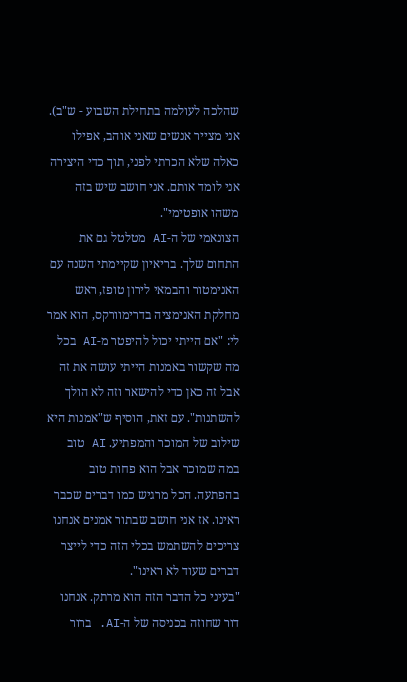שהלכה לעולמה בתחילת השבוע - ש"ב). אני מצייר אנשים שאני אוהב, אפילו כאלה שלא הכרתי לפני, תוך כדי היצירה אני לומד אותם. אני חושב שיש בזה משהו אופטימי".
הצונאמי של ה-AI מטלטל גם את התחום שלך. בריאיון שקיימתי השנה עם האנימטור והבמאי לירון טופז, ראש מחלקת האנימציה בדרימוורקס, הוא אמר לי: "אם הייתי יכול להיפטר מ-AI בכל מה שקשור באמנות הייתי עושה את זה אבל זה כאן כדי להישאר וזה לא הולך להשתנות". עם זאת, הוסיף ש"אמנות היא שילוב של המוכר והמפתיע. AI טוב במה שמוכר אבל הוא פחות טוב בהפתעה. הכל מרגיש כמו דברים שכבר ראינו. אז אני חושב שבתור אמנים אנחנו צריכים להשתמש בכלי הזה כדי לייצר דברים שעוד לא ראינו".
"בעיני כל הדבר הזה הוא מרתק. אנחנו דור שחוזה בכניסה של ה-AI. ברור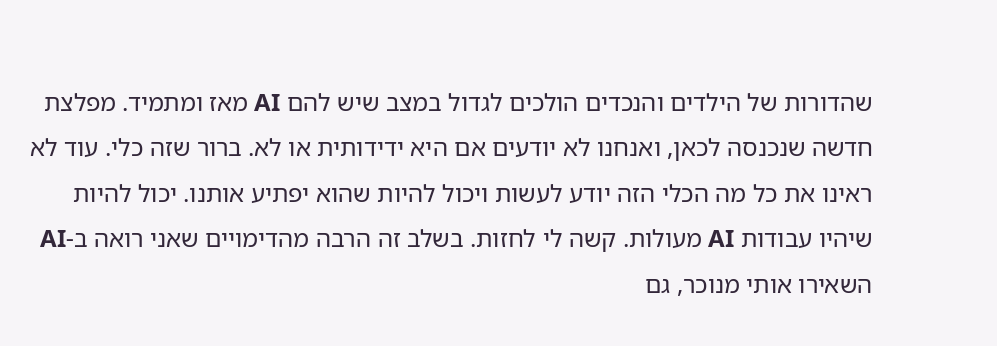שהדורות של הילדים והנכדים הולכים לגדול במצב שיש להם AI מאז ומתמיד. מפלצת חדשה שנכנסה לכאן, ואנחנו לא יודעים אם היא ידידותית או לא. ברור שזה כלי. עוד לא ראינו את כל מה הכלי הזה יודע לעשות ויכול להיות שהוא יפתיע אותנו. יכול להיות שיהיו עבודות AI מעולות. קשה לי לחזות. בשלב זה הרבה מהדימויים שאני רואה ב-AI השאירו אותי מנוכר, גם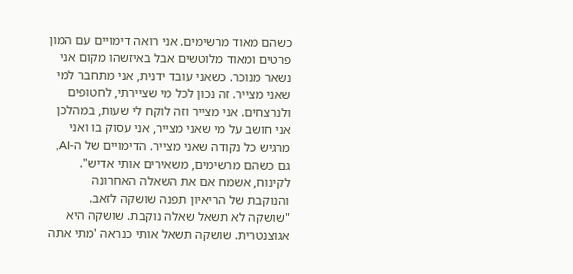כשהם מאוד מרשימים. אני רואה דימויים עם המון פרטים ומאוד מלוטשים אבל באיזשהו מקום אני נשאר מנוכר. כשאני עובד ידנית, אני מתחבר למי שאני מצייר. זה נכון לכל מי שציירתי, לחטופים ולנרצחים. אני מצייר וזה לוקח לי שעות, במהלכן אני חושב על מי שאני מצייר, אני עסוק בו ואני מרגיש כל נקודה שאני מצייר. הדימויים של ה-AI, גם כשהם מרשימים, משאירים אותי אדיש".
לקינוח, אשמח אם את השאלה האחרונה והנוקבת של הריאיון תפנה שושקה לזאב.
"שושקה לא תשאל שאלה נוקבת. שושקה היא אגוצנטרית. שושקה תשאל אותי כנראה 'מתי אתה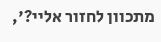מתכוון לחזור אליי?',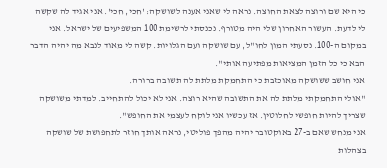כי היא שם ורוצה לצאת החוצה. נראה לי שאני אענה לשושקה: 'חכי, חכי'. אני אגיד לה שקשה לי לדעת. העשור האחרון שלי היה מטורף. נכנסתי לרשימת 100 המשפיעים של ישראל. אני במקום ה-100. נסעתי המון לחו"ל, עם שושקה ועם הגלויות. קשה לי מאוד לנבא מה יהיה הדבר הבא כי כל הזמן המציאות מפתיעה אותי".
אני חושב ששושקה מאוכזבת כי התחמקת מלתת לה תשובה ברורה.
"אולי התחמקתי מלתת לה את התשובה שהיא רוצה. אני לא יכול להתחייב. למדתי משושקה שצריך להיות חופשי לחלוטין. אז עכשיו אני לוקח לעצמי את החופש".
אני מנחש שאם ב-27 באוקטובר יהיה מהפך פוליטי, נראה אותך חוזר לתחפושת של שושקה בצהלות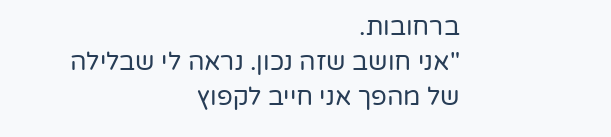ברחובות.
"אני חושב שזה נכון. נראה לי שבלילה של מהפך אני חייב לקפוץ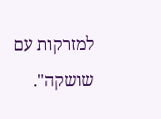למזרקות עם שושקה".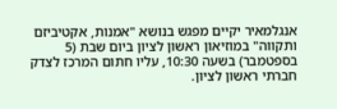אנגלמאיר יקיים מפגש בנושא "אמנות, אקטיביזם ותקווה" במוזיאון ראשון לציון ביום שבת (5 בספטמבר) בשעה 10:30, עליו חתום המרכז לצדק חברתי ראשון לציון.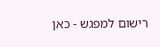רישום למפגש - כאן